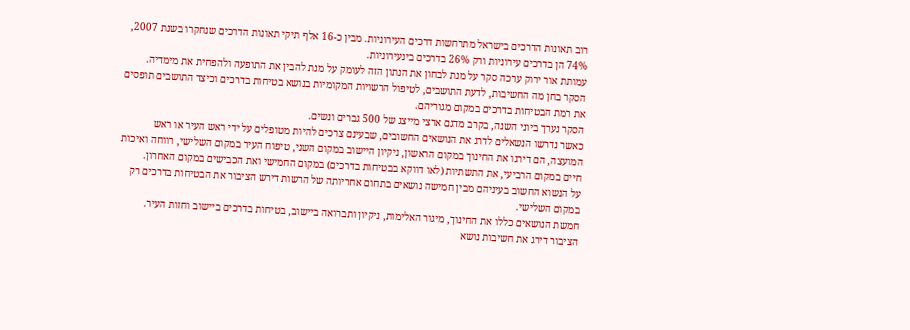רוב תאונות הדרכים בישראל מתרחשות דרכים העירוניות. מבין כ-16 אלף תיקי תאונות הדרכים שנחקרו בשנת 2007, 74% הן בדרכים עירוניות ורק 26% בדרכים בינעירוניות.
עמותת אור ירוק ערכה סקר על מנת לבחון את הנתון הזה לעומק על מנת להבין את התופעה ולהפחית את מימדיה.
הסקר בחן מה החשיבות, לדעת התושבים, לטיפול הרשויות המקומיות בנושא בטיחות בדרכים וכיצד התושבים תופסים את רמת הבטיחות בדרכים במקום מגוריהם.
הסקר נערך ביוני השנה, בקרב מדגם ארצי מייצג של 500 גברים ונשים.
כאשר נדרשו הנשאלים לדרג את הנושאים החשובים, שבעינם צרכים להיות מטופלים על ידי ראש העיר או ראש המועצה, הם דירגו את החינוך במקום הראשון, ניקיון היישוב במקום השני, טיפוח העיר במקום השלישי, רווחה ואיכות חיים במקום הרביעי, את התשתיות (לאו דווקא בבטיחות בדרכים) במקום החמישי ואת הכבישים במקום האחרון.
על הנשוא החשוב בעיניהם מבין חמישה נושאים בתחום אחריותה של הרשות דירש הציבור את הבטיחות בדרכים רק במקום השלישי.
חמשת הנושאים כללו את החינוך, מיגור האלימות, ניקיון ותברואה ביישוב, בטיחות בדרכים ביישוב וחזות העיר. הציבור דירג את חשיבות נושא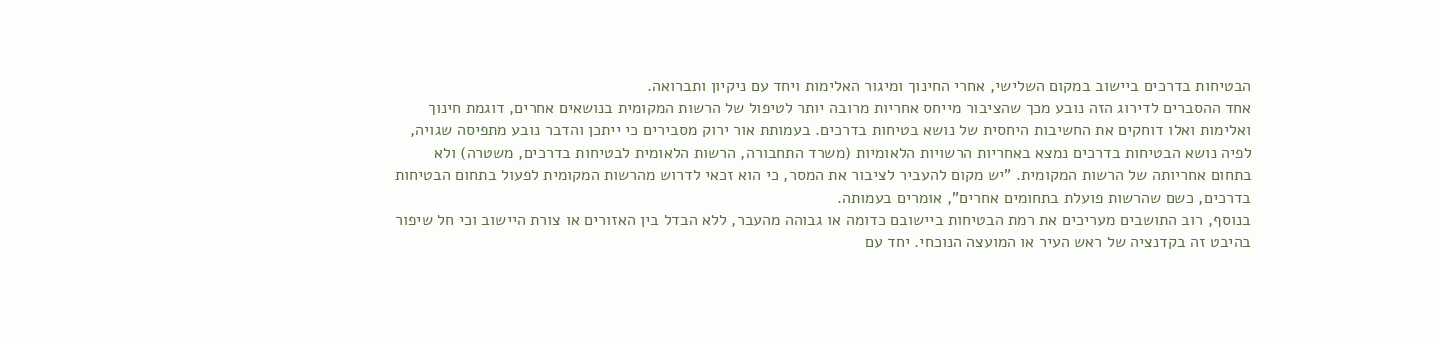הבטיחות בדרכים ביישוב במקום השלישי, אחרי החינוך ומיגור האלימות ויחד עם ניקיון ותברואה.
אחד ההסברים לדירוג הזה נובע מכך שהציבור מייחס אחריות מרובה יותר לטיפול של הרשות המקומית בנושאים אחרים, דוגמת חינוך ואלימות ואלו דוחקים את החשיבות היחסית של נושא בטיחות בדרכים. בעמותת אור ירוק מסבירים כי ייתכן והדבר נובע מתפיסה שגויה, לפיה נושא הבטיחות בדרכים נמצא באחריות הרשויות הלאומיות (משרד התחבורה, הרשות הלאומית לבטיחות בדרכים, משטרה) ולא בתחום אחריותה של הרשות המקומית. "יש מקום להעביר לציבור את המסר, כי הוא זכאי לדרוש מהרשות המקומית לפעול בתחום הבטיחות בדרכים, כשם שהרשות פועלת בתחומים אחרים", אומרים בעמותה.
בנוסף, רוב התושבים מעריכים את רמת הבטיחות ביישובם כדומה או גבוהה מהעבר, ללא הבדל בין האזורים או צורת היישוב וכי חל שיפור בהיבט זה בקדנציה של ראש העיר או המועצה הנוכחי. יחד עם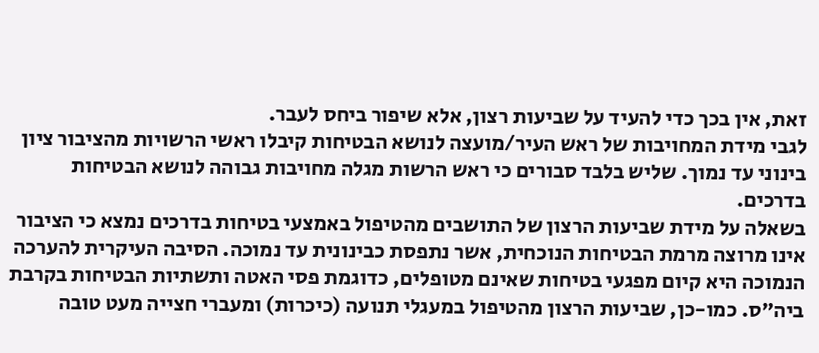זאת, אין בכך כדי להעיד על שביעות רצון, אלא שיפור ביחס לעבר.
לגבי מידת המחויבות של ראש העיר/מועצה לנושא הבטיחות קיבלו ראשי הרשויות מהציבור ציון בינוני עד נמוך. שליש בלבד סבורים כי ראש הרשות מגלה מחויבות גבוהה לנושא הבטיחות בדרכים.
בשאלה על מידת שביעות הרצון של התושבים מהטיפול באמצעי בטיחות בדרכים נמצא כי הציבור אינו מרוצה מרמת הבטיחות הנוכחית, אשר נתפסת כבינונית עד נמוכה. הסיבה העיקרית להערכה הנמוכה היא קיום מפגעי בטיחות שאינם מטופלים, כדוגמת פסי האטה ותשתיות הבטיחות בקרבת ביה"ס. כמו-כן, שביעות הרצון מהטיפול במעגלי תנועה (כיכרות) ומעברי חצייה מעט טובה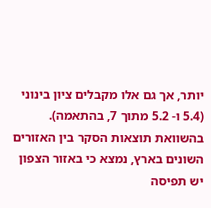יותר, אך גם אלו מקבלים ציון בינוני (5.4 ו- 5.2 מתוך 7, בהתאמה).
בהשוואת תוצאות הסקר בין האזורים השונים בארץ, נמצא כי באזור הצפון יש תפיסה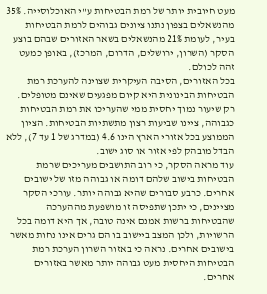מעט חיובית יותר של רמת הבטיחות ע"י האוכלוסייה. 35% מהנשאלים בצפון נתנו ציונים גבוהים לרמת הבטיחות בעיר, לעומת 21% מהנשאלים בשאר האזורים שבהם בוצע הסקר (השרון, ירושלים, הדרום, המרכז), באופן כמעט זהה לכולם.
בכל האזורים, הסיבה העיקרית שצוינה להערכת רמת הבטיחות הבינונית היא קיום מפגעים שאינם מטופלים. רק שיעור נמוך יחסית ממי שהעריכו את רמת הבטיחות כגבוהה, ציינו שביעות רצון מתשתיות הבטיחות. הציון הממוצע בכל אזורי הארץ הינו 4.6 (במדרג של 1 עד 7), ללא הבדל מובהק לפי אזור או סוג ישוב.
עוד מראה הסקר, כי רוב התושבים מעריכים שרמת הבטיחות בישוב שלהם דומה או גבוהה מזו של ישובים אחרים. כרבע סבורים שהיא גבוהה יותר. עורכי הסקר מציינים, כי יתכן שתפיסה זו מושפעת מההערכה שהבטיחות ברשות אמנם אינה טובה, אך היא דומה בכל הרשויות, ולכן המצב ביישוב בו הם גרים אינו נחות מאשר בישובים אחרים. נראה כי באזור השרון הערכת רמת הבטיחות היחסית מעט גבוהה יותר מאשר באזורים אחרים.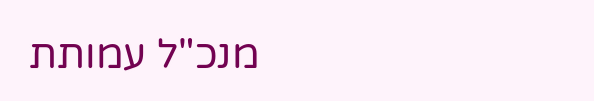מנכ"ל עמותת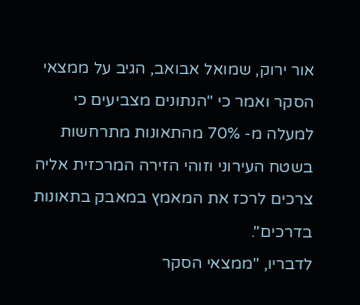אור ירוק, שמואל אבואב, הגיב על ממצאי הסקר ואמר כי "הנתונים מצביעים כי למעלה מ- 70% מהתאונות מתרחשות בשטח העירוני וזוהי הזירה המרכזית אליה צרכים לרכז את המאמץ במאבק בתאונות בדרכים".
לדבריו, "ממצאי הסקר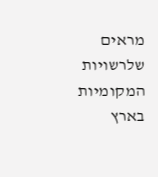מראים שלרשויות המקומיות בארץ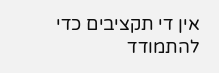אין די תקציבים כדי להתמודד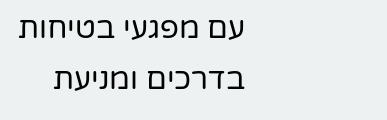עם מפגעי בטיחות בדרכים ומניעת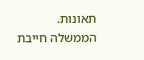תאונות. הממשלה חייבת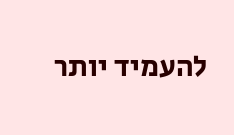להעמיד יותר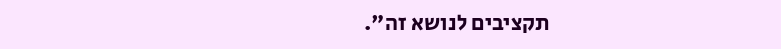תקציבים לנושא זה".